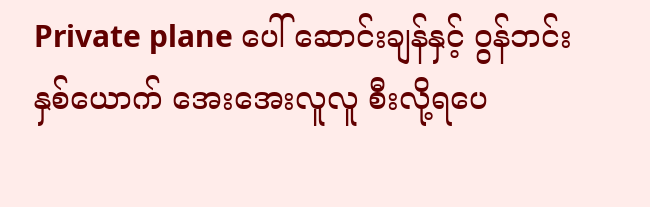Private plane ပေါ် ဆောင်းချန်နှင့် ဝွန်ဘင်း နှစ်ယောက် အေးအေးလူလူ စီးလို့ရပေ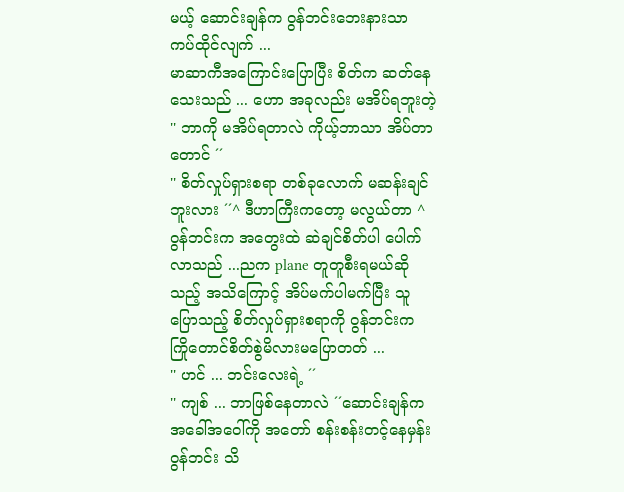မယ့် ဆောင်းချန်က ဝွန်ဘင်းဘေးနားသာ ကပ်ထိုင်လျက် ...
မာဆာကီအကြောင်းပြောပြီး စိတ်က ဆတ်နေသေးသည် ... ဟော အခုလည်း မအိပ်ရဘူးတဲ့
'' ဘာကို မအိပ်ရတာလဲ ကိုယ့်ဘာသာ အိပ်တာတောင် ´´
'' စိတ်လှုပ်ရှားစရာ တစ်ခုလောက် မဆန်းချင်ဘူးလား ´´^ ဒီဟာကြီးကတော့ မလွယ်တာ ^
ဝွန်ဘင်းက အတွေးထဲ ဆဲချင်စိတ်ပါ ပေါက်လာသည် ...ညက plane တူတူစီးရမယ်ဆိုသည့် အသိကြောင့် အိပ်မက်ပါမက်ပြီး သူပြောသည့် စိတ်လှုပ်ရှားစရာကို ဝွန်ဘင်းက ကြိုတောင်စိတ်စွဲမိလားမပြောတတ် ...
'' ဟင် ... ဘင်းလေးရဲ့ ´´
'' ကျစ် ... ဘာဖြစ်နေတာလဲ ´´ဆောင်းချန်က အခေါ်အဝေါ်ကို အတော် စန်းစန်းတင့်နေမှန်း ဝွန်ဘင်း သိ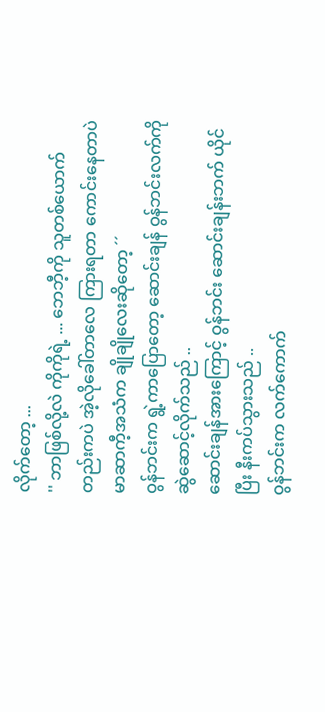လိုက်တော့ ...
'' ဘာဖြစ်လို့လဲ ကိုကိုရဲ့ ... ဘေဘီ့ကို သူတစ်ယောက်တည်းကပဲ အဲ့လိုခေါ်တာလေ ကြားရတာ ကောင်းနေတာပဲ မာဆာကီ့အသံက ချိုချိုလေးဆိုတော့ ´´
ဝွန်ဘင်းက ရွဲ့ကာပြောတော့ ဆောင်းချန် ဝွန်ဘင်းလက်ကို ဆွဲဆောင့်လိုက်သည် ..
ဆောင်းချန်အားကြောင့် ဝွန်ဘင်း ဆောင်းချန်းဘက် ယိုင်ပြီး နီးကပ်သွားသည် ..
ဝွန်ဘင်းက လက်ကောက်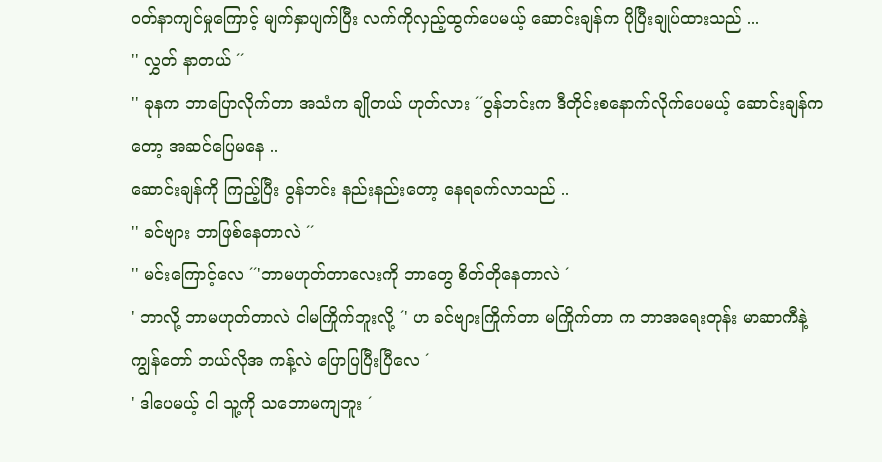ဝတ်နာကျင်မှုကြောင့် မျက်နှာပျက်ပြီး လက်ကိုလှည့်ထွက်ပေမယ့် ဆောင်းချန်က ပိုပြီးချုပ်ထားသည် ...
'' လွှတ် နာတယ် ´´
'' ခုနက ဘာပြောလိုက်တာ အသံက ချိုတယ် ဟုတ်လား ´´ဝွန်ဘင်းက ဒီတိုင်းစနောက်လိုက်ပေမယ့် ဆောင်းချန်ကတော့ အဆင်ပြေမနေ ..
ဆောင်းချန်ကို ကြည့်ပြီး ဝွန်ဘင်း နည်းနည်းတော့ နေရခက်လာသည် ..
'' ခင်ဗျား ဘာဖြစ်နေတာလဲ ´´
'' မင်းကြောင့်လေ ´´'ဘာမဟုတ်တာလေးကို ဘာတွေ စိတ်တိုနေတာလဲ ´
' ဘာလို့ ဘာမဟုတ်တာလဲ ငါမကြိုက်ဘူးလို့ ´' ဟ ခင်ဗျားကြိုက်တာ မကြိုက်တာ က ဘာအရေးတုန်း မာဆာကီနဲ့ကျွန်တော် ဘယ်လိုအ ကန့်လဲ ပြောပြပြီးပြီလေ ´
' ဒါပေမယ့် ငါ သူ့ကို သဘောမကျဘူး ´